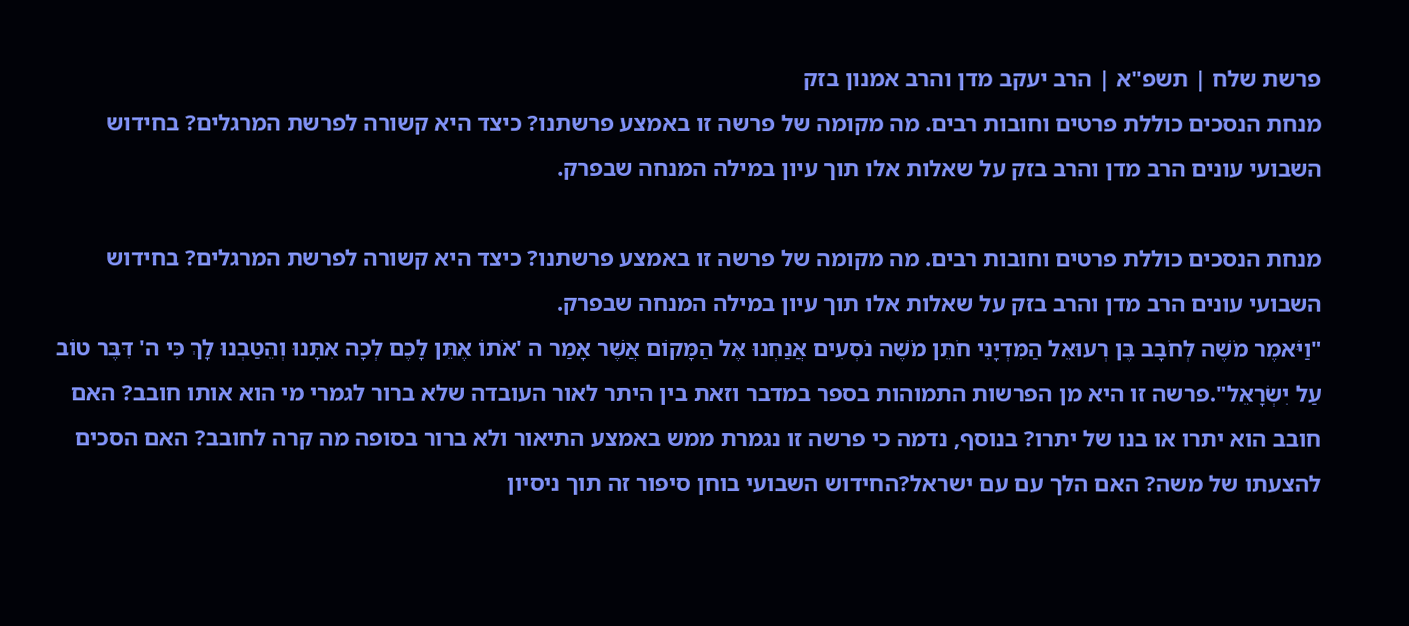פרשת שלח | תשפ"א | הרב יעקב מדן והרב אמנון בזק
מנחת הנסכים כוללת פרטים וחובות רבים. מה מקומה של פרשה זו באמצע פרשתנו? כיצד היא קשורה לפרשת המרגלים? בחידוש השבועי עונים הרב מדן והרב בזק על שאלות אלו תוך עיון במילה המנחה שבפרק.

מנחת הנסכים כוללת פרטים וחובות רבים. מה מקומה של פרשה זו באמצע פרשתנו? כיצד היא קשורה לפרשת המרגלים? בחידוש השבועי עונים הרב מדן והרב בזק על שאלות אלו תוך עיון במילה המנחה שבפרק.
"וַיֹּאמֶר מֹשֶׁה לְחֹבָב בֶּן רְעוּאֵל הַמִּדְיָנִי חֹתֵן מֹשֶׁה נֹסְעִים אֲנַחְנוּ אֶל הַמָּקוֹם אֲשֶׁר אָמַר ה 'אֹתוֹ אֶתֵּן לָכֶם לְכָה אִתָּנוּ וְהֵטַבְנוּ לָךְ כִּי ה' דִּבֶּר טוֹב עַל יִשְׂרָאֵל".פרשה זו היא מן הפרשות התמוהות בספר במדבר וזאת בין היתר לאור העובדה שלא ברור לגמרי מי הוא אותו חובב? האם חובב הוא יתרו או בנו של יתרו? בנוסף, נדמה כי פרשה זו נגמרת ממש באמצע התיאור ולא ברור בסופה מה קרה לחובב? האם הסכים להצעתו של משה? האם הלך עם עם ישראל?החידוש השבועי בוחן סיפור זה תוך ניסיון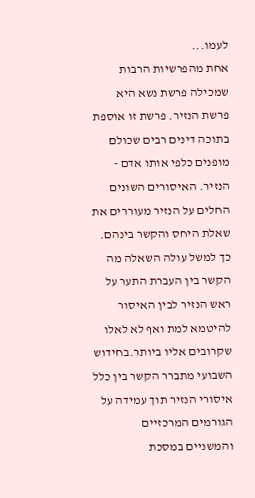לעמו...
אחת מהפרשיות הרבות שמכילה פרשת נשא היא פרשת הנזיר. פרשת זו אוספת בתוכה דינים רבים שכולם מופנים כלפי אותו אדם - הנזיר. האיסורים השונים החלים על הנזיר מעוררים את שאלת היחס והקשר בינהם. כך למשל עולה השאלה מה הקשר בין העברת התער על ראש הנזיר לבין האיסור להיטמא למת ואף לא לאלו שקרובים אליו ביותר.בחידוש השבועי מתברר הקשר בין כלל איסורי הנזיר תוך עמידה על הגורמים המרכזיים והמשניים במסכת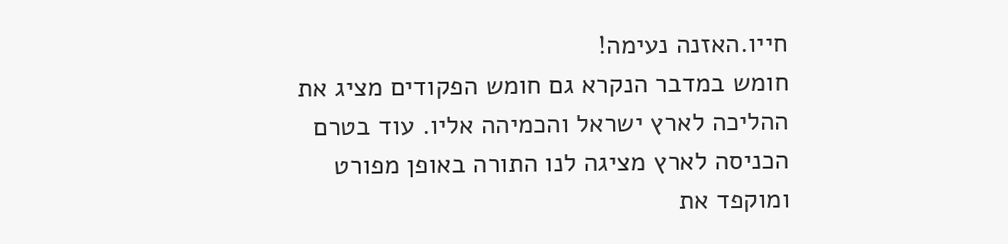חייו.האזנה נעימה!
חומש במדבר הנקרא גם חומש הפקודים מציג את ההליכה לארץ ישראל והכמיהה אליו. עוד בטרם הכניסה לארץ מציגה לנו התורה באופן מפורט ומוקפד את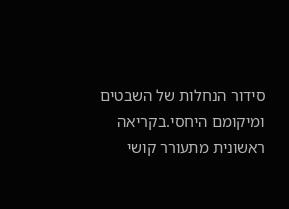סידור הנחלות של השבטים ומיקומם היחסי.בקריאה ראשונית מתעורר קושי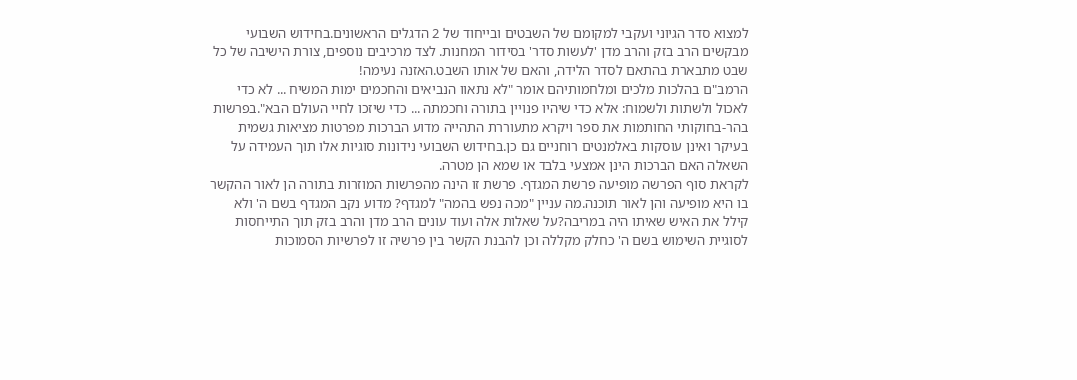למצוא סדר הגיוני ועקבי למקומם של השבטים ובייחוד של 2 הדגלים הראשונים.בחידוש השבועי מבקשים הרב בזק והרב מדן 'לעשות סדר' בסידור המחנות. לצד מרכיבים נוספים, צורת הישיבה של כל שבט מתבארת בהתאם לסדר הלידה, והאם של אותו השבט.האזנה נעימה!
הרמב"ם בהלכות מלכים ומלחמותיהם אומר "לא נתאוו הנביאים והחכמים ימות המשיח ... לא כדי לאכול ולשתות ולשמוח: אלא כדי שיהיו פנויין בתורה וחכמתה ... כדי שיזכו לחיי העולם הבא".בפרשות בהר-בחוקותי החותמות את ספר ויקרא מתעוררת התהייה מדוע הברכות מפרטות מציאות גשמית בעיקר ואינן עוסקות באלמנטים רוחניים גם כן.בחידוש השבועי נידונות סוגיות אלו תוך העמידה על השאלה האם הברכות הינן אמצעי בלבד או שמא הן מטרה.
לקראת סוף הפרשה מופיעה פרשת המגדף. פרשת זו הינה מהפרשות המוזרות בתורה הן לאור ההקשר בו היא מופיעה והן לאור תוכנה.מה עניין "מכה נפש בהמה" למגדף? מדוע נקב המגדף בשם ה' ולא קילל את האיש שאיתו היה במריבה?על שאלות אלה ועוד עונים הרב מדן והרב בזק תוך התייחסות לסוגיית השימוש בשם ה' כחלק מקללה וכן להבנת הקשר בין פרשיה זו לפרשיות הסמוכות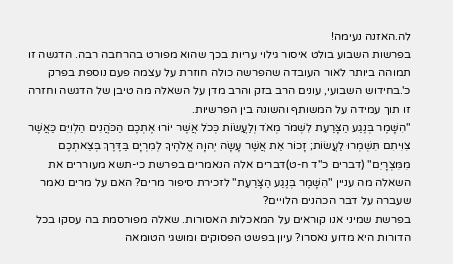לה.האזנה נעימה!
בפרשות השבוע בולט איסור גילוי עריות בכך שהוא מפורט בהרחבה רבה. הדגשה זו תמוהה ביותר לאור העובדה שהפרשה כולה חוזרת על עצמה פעם נוספת בפרק כ'.בחידוש השבועי, עונים הרב בזק והרב מדן על השאלה מה טיבן של הדגשה וחזרה זו תוך עמידה על המשותף והשונה בין הפרשיות.
"הִשָּׁמֶר בְּנֶגַע הַצָּרַעַת לִשְׁמֹר מְאֹד וְלַעֲשׂוֹת כְּכֹל אֲשֶׁר יוֹרוּ אֶתְכֶם הַכֹּהֲנִים הַלְוִיִּם כַּאֲשֶׁר צִוִּיתִם תִּשְׁמְרוּ לַעֲשׂוֹת; זָכוֹר אֵת אֲשֶׁר עָשָׂה יְהוָה אֱלֹהֶיךָ לְמִרְיָם בַּדֶּרֶךְ בְּצֵאתְכֶם מִמִּצְרָיִם" (דברים כ"ד ח-ט)דברים אלה הנאמרים בפרשת כי-תשא מעוררים את השאלה מה עניין "הִשָּׁמֶר בְּנֶגַע הַצָּרַעַת" לזכירת סיפור מרים? האם על מרים נאמר שעברה על דבר הכהנים הלויים?
בפרשת שמיני אנו קוראים על המאכלות האסורות. שאלה מפורסמת בה עסקו בכל הדורות היא מדוע נאסרו? עיון בפשט הפסוקים ומושגי הטומאה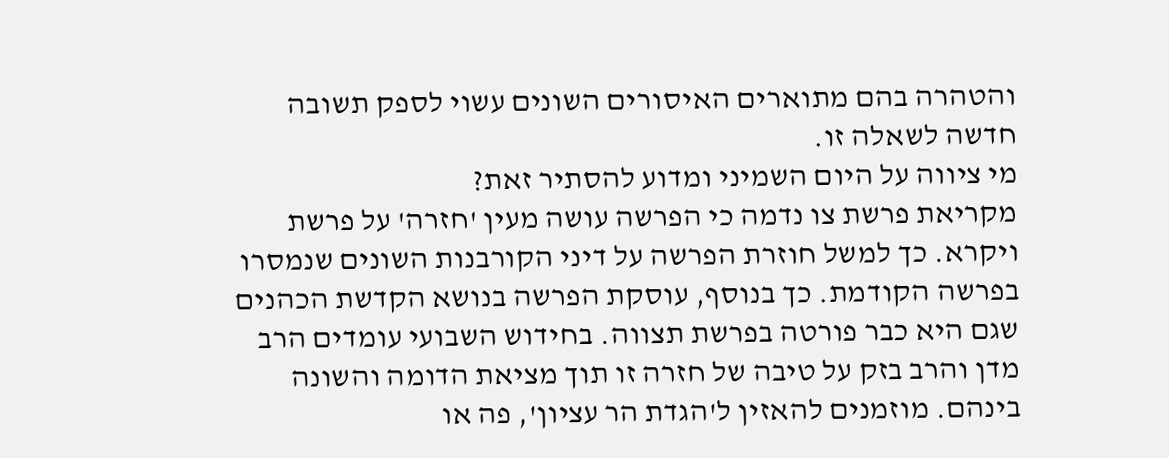והטהרה בהם מתוארים האיסורים השונים עשוי לספק תשובה חדשה לשאלה זו.
מי ציווה על היום השמיני ומדוע להסתיר זאת?
מקריאת פרשת צו נדמה כי הפרשה עושה מעין 'חזרה' על פרשת ויקרא. כך למשל חוזרת הפרשה על דיני הקורבנות השונים שנמסרו בפרשה הקודמת. כך בנוסף, עוסקת הפרשה בנושא הקדשת הכהנים שגם היא כבר פורטה בפרשת תצווה. בחידוש השבועי עומדים הרב מדן והרב בזק על טיבה של חזרה זו תוך מציאת הדומה והשונה בינהם. מוזמנים להאזין ל'הגדת הר עציון', פה או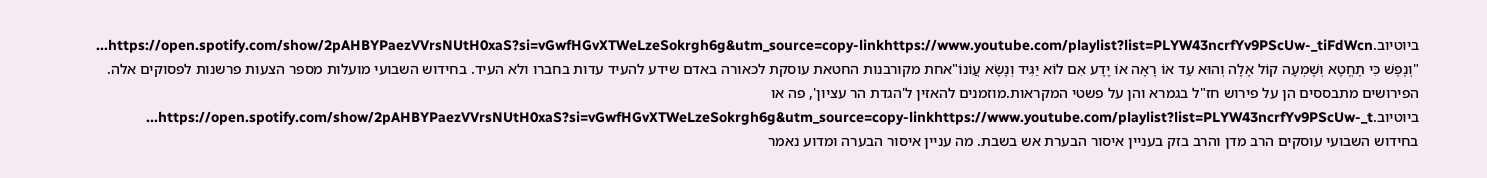ביוטיוב.https://open.spotify.com/show/2pAHBYPaezVVrsNUtH0xaS?si=vGwfHGvXTWeLzeSokrgh6g&utm_source=copy-linkhttps://www.youtube.com/playlist?list=PLYW43ncrfYv9PScUw-_tiFdWcn...
"וְנֶפֶשׁ כִּי תֶחֱטָא וְשָׁמְעָה קוֹל אָלָה וְהוּא עֵד אוֹ רָאָה אוֹ יָדָע אִם לוֹא יַגִּיד וְנָשָׂא עֲוֺנוֹ"אחת מקורבנות החטאת עוסקת לכאורה באדם שידע להעיד עדות בחברו ולא העיד. בחידוש השבועי מועלות מספר הצעות פרשנות לפסוקים אלה. הפירושים מתבססים הן על פירוש חז"ל בגמרא והן על פשטי המקראות.מוזמנים להאזין ל'הגדת הר עציון', פה או ביוטיוב.https://open.spotify.com/show/2pAHBYPaezVVrsNUtH0xaS?si=vGwfHGvXTWeLzeSokrgh6g&utm_source=copy-linkhttps://www.youtube.com/playlist?list=PLYW43ncrfYv9PScUw-_t...
בחידוש השבועי עוסקים הרב מדן והרב בזק בעניין איסור הבערת אש בשבת. מה עניין איסור הבערה ומדוע נאמר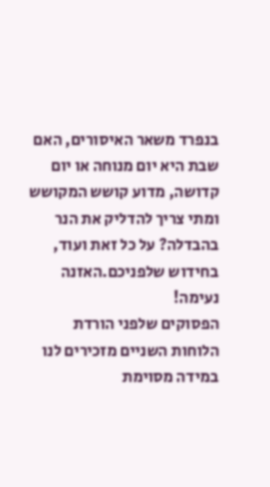בנפרד משאר האיסורים, האם שבת היא יום מנוחה או יום קדושה, מדוע קושש המקושש ומתי צריך להדליק את הנר בהבדלה? על כל זאת ועוד, בחידוש שלפניכם.האזנה נעימה!
הפסוקים שלפני הורדת הלוחות השניים מזכירים לנו במידה מסוימת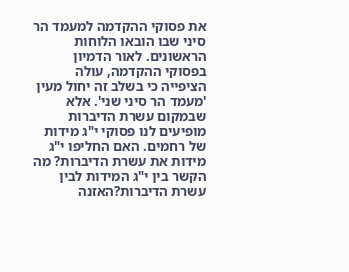את פסוקי ההקדמה למעמד הר סיני שבו הובאו הלוחות הראשונים. לאור הדמיון בפסוקי ההקדמה, עולה הציפייה כי בשלב זה יחול מעין 'מעמד הר סיני שני'. אלא שבמקום עשרת הדיברות מופיעים לנו פסוקי י"ג מידות של רחמים. האם החליפו י"ג מידות את עשרת הדיברות? מה הקשר בין י"ג המידות לבין עשרת הדיברות?האזנה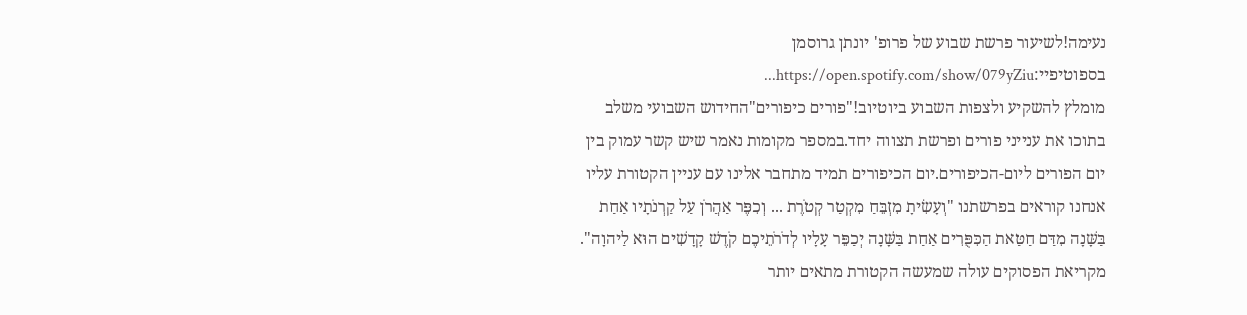נעימה!לשיעור פרשת שבוע של פרופ' יונתן גרוסמן בספוטיפיי:https://open.spotify.com/show/079yZiu...
מומלץ להשקיע ולצפות השבוע ביוטיוב!"פורים כיפורים"החידוש השבועי משלב בתוכו את ענייני פורים ופרשת תצווה יחד.במספר מקומות נאמר שיש קשר עמוק בין יום הפורים ליום-הכיפורים.יום הכיפורים תמיד מתחבר אלינו עם עניין הקטורת עליו אנחנו קוראים בפרשתנו "וְעָשִׂיתָ מִזְבֵּחַ מִקְטַר קְטֹרֶת ... וְכִפֶּר אַהֲרֹן עַל קַרְנֹתָיו אַחַת בַּשָּׁנָה מִדַּם חַטַּאת הַכִּפֻּרִים אַחַת בַּשָּׁנָה יְכַפֵּר עָלָיו לְדֹרֹתֵיכֶם קֹדֶשׁ קָדָשִׁים הוּא לַיהוָה". מקריאת הפסוקים עולה שמעשה הקטורת מתאים יותר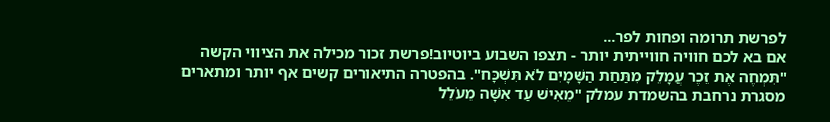לפרשת תרומה ופחות לפר...
אם בא לכם חוויה חווייתית יותר - תצפו השבוע ביוטיוב!פרשת זכור מכילה את הציווי הקשה "תִּמְחֶה אֶת זֵכֶר עֲמָלֵק מִתַּחַת הַשָּׁמָיִם לֹא תִּשְׁכָּח". בהפטרה התיאורים קשים אף יותר ומתארים מסגרת נרחבת בהשמדת עמלק "מֵאִישׁ עַד אִשָּׁה מֵעֹלֵל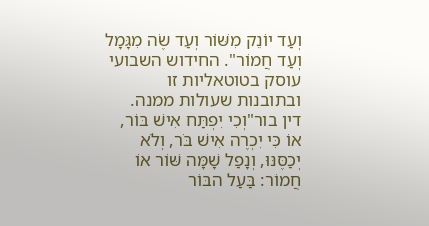וְעַד יוֹנֵק מִשּׁוֹר וְעַד שֶׂה מִגָּמָל וְעַד חֲמוֹר". החידוש השבועי עוסק בטוטאליות זו ובתובנות שעולות ממנה.
דין בור"וְכִי יִפְתַּח אִישׁ בּוֹר, אוֹ כִּי יִכְרֶה אִישׁ בֹּר, וְלֹא יְכַסֶּנּוּ, וְנָפַל שָׁמָּה שּׁוֹר אוֹ חֲמוֹר: בַּעַל הבּוֹר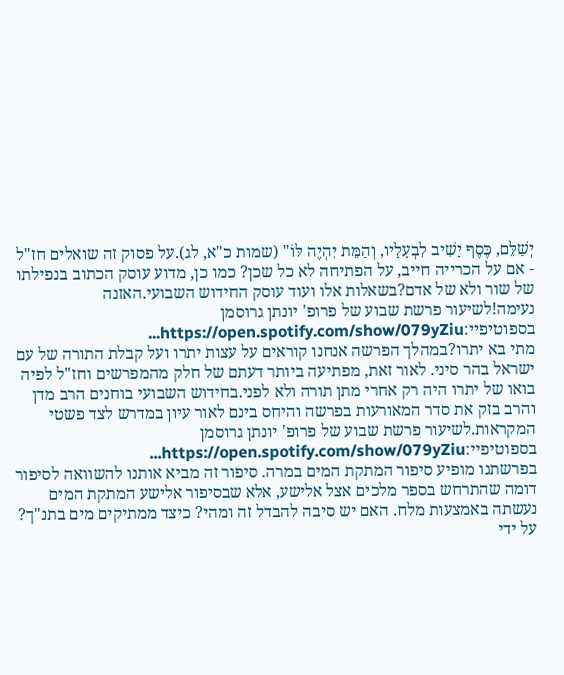יְשַׁלֵּם, כֶּסֶף יָשִׁיב לִבְעָלָיו, וְהַמֵּת יִהְיֶה לּוֹ" (שמות כ"א, לג).על פסוק זה שואלים חז"ל - אם על הכרייה חייב, על הפתיחה לא כל שכן? כמו כן, מדוע עוסק הכתוב בנפילתו של שור ולא של אדם?בשאלות אלו ועוד עוסק החידוש השבועי.האזנה נעימה!לשיעור פרשת שבוע של פרופ' יונתן גרוסמן בספוטיפיי:https://open.spotify.com/show/079yZiu...
מתי בא יתרו?במהלך הפרשה אנחנו קוראים על עצות יתרו ועל קבלת התורה של עם ישראל בהר סיני. לאור זאת, מפתיעה ביותר דעתם של חלק מהמפרשים וחז"ל לפיה בואו של יתרו היה רק אחרי מתן תורה ולא לפני.בחידוש השבועי בוחנים הרב מדן והרב בזק את סדר המאורעות בפרשה והיחס בינם לאור עיון במדרש לצד פשטי המקראות.לשיעור פרשת שבוע של פרופ' יונתן גרוסמן בספוטיפיי:https://open.spotify.com/show/079yZiu...
בפרשתנו מופיע סיפור המתקת המים במרה. סיפור זה מביא אותנו להשוואה לסיפור דומה שהתרחש בספר מלכים אצל אלישע, אלא שבסיפור אלישע המתקת המים נעשתה באמצעות מלח. האם יש סיבה להבדל זה ומהי? כיצד ממתיקים מים בתנ"ך? על ידי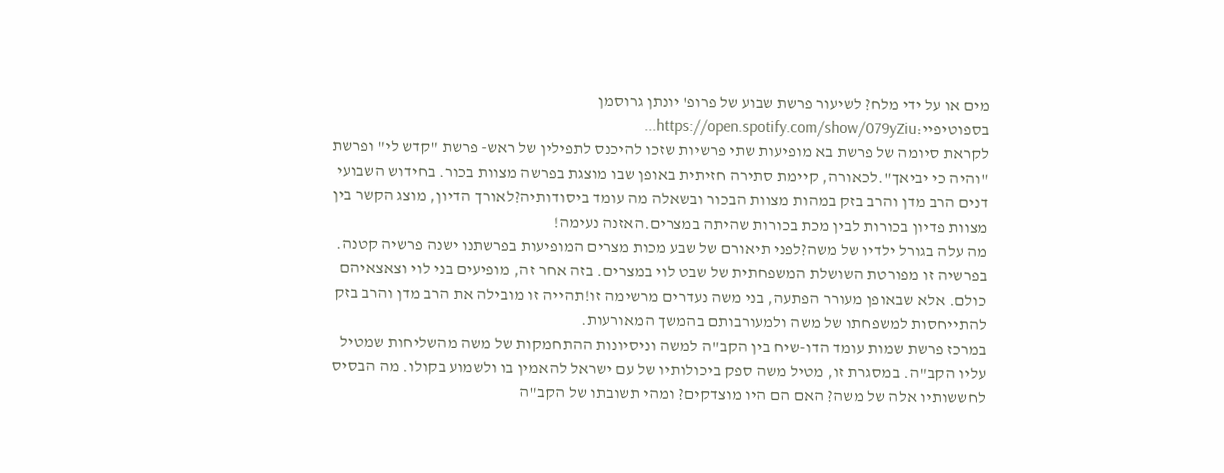מים או על ידי מלח? לשיעור פרשת שבוע של פרופ' יונתן גרוסמן בספוטיפיי:https://open.spotify.com/show/079yZiu...
לקראת סיומה של פרשת בא מופיעות שתי פרשיות שזכו להיכנס לתפילין של ראש- פרשת "קדש לי" ופרשת "והיה כי יביאך".לכאורה, קיימת סתירה חזיתית באופן שבו מוצגת בפרשה מצוות בכור. בחידוש השבועי דנים הרב מדן והרב בזק במהות מצוות הבכור ובשאלה מה עומד ביסודותיה?לאורך הדיון, מוצג הקשר בין מצוות פדיון בכורות לבין מכת בכורות שהיתה במצרים.האזנה נעימה!
מה עלה בגורל ילדיו של משה?לפני תיאורם של שבע מכות מצרים המופיעות בפרשתנו ישנה פרשיה קטנה. בפרשיה זו מפורטת השושלת המשפחתית של שבט לוי במצרים. בזה אחר זה, מופיעים בני לוי וצאצאיהם כולם. אלא שבאופן מעורר הפתעה, בני משה נעדרים מרשימה זו!תהייה זו מובילה את הרב מדן והרב בזק להתייחסות למשפחתו של משה ולמעורבותם בהמשך המאורעות.
במרכז פרשת שמות עומד הדו-שיח בין הקב"ה למשה וניסיונות ההתחמקות של משה מהשליחות שמטיל עליו הקב"ה. במסגרת זו, מטיל משה ספק ביכולותיו של עם ישראל להאמין בו ולשמוע בקולו. מה הבסיס לחששותיו אלה של משה? האם הם היו מוצדקים? ומהי תשובתו של הקב"ה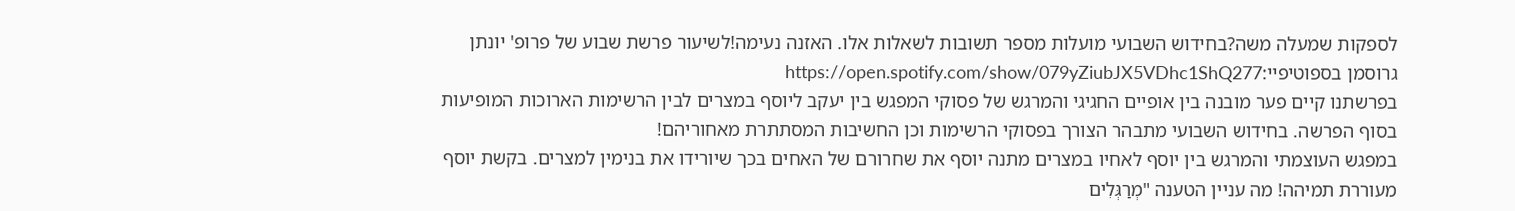לספקות שמעלה משה?בחידוש השבועי מועלות מספר תשובות לשאלות אלו. האזנה נעימה!לשיעור פרשת שבוע של פרופ' יונתן גרוסמן בספוטיפיי:https://open.spotify.com/show/079yZiubJX5VDhc1ShQ277
בפרשתנו קיים פער מובנה בין אופיים החגיגי והמרגש של פסוקי המפגש בין יעקב ליוסף במצרים לבין הרשימות הארוכות המופיעות בסוף הפרשה. בחידוש השבועי מתבהר הצורך בפסוקי הרשימות וכן החשיבות המסתתרת מאחוריהם!
במפגש העוצמתי והמרגש בין יוסף לאחיו במצרים מתנה יוסף את שחרורם של האחים בכך שיורידו את בנימין למצרים. בקשת יוסף מעוררת תמיהה! מה עניין הטענה "מְרַגְּלִים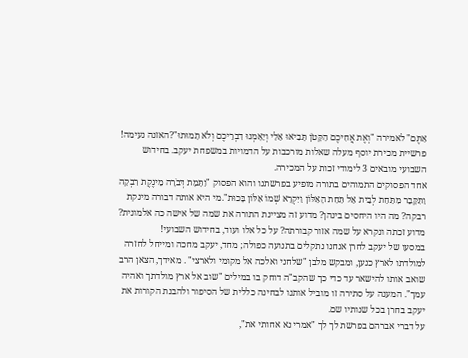אַתֶּם" לאמירה "וְאֶת אֲחִיכֶם הַקָּטֹן תָּבִיאוּ אֵלַי וְיֵאָמְנוּ דִבְרֵיכֶם וְלֹא תָמוּתוּ"?האזנה נעימה!
פרשיית מכירת יוסף מעלה שאלות מורכבות על הדמויות במשפחת יעקב. בחידוש השבועי מובאים 3 לימודי זכות על המכירה.
אחד הפסוקים התמוהים בתורה מופיע בפרשתנו והוא הפסוק "וַתָּמָת דְּבֹרָה מֵינֶקֶת רִבְקָה וַתִּקָּבֵר מִתַּחַת לְבֵית אֵל תַּחַת הָאַלּוֹן וַיִּקְרָא שְׁמוֹ אַלּוֹן בָּכוּת".מי היא אותה דבורה מינקת רבקה? מה היו היחסים בינהן? מדוע זה מציינת התורה את שמה של אישה כה אלמונית? מדוע זכתה ונקרא על שמה אזור קבורתה? על כל אלו ועוד, בחידוש השבועי!
במסעו של יעקב לחרן אנחנו נתקלים בתנועה כפולה; מחד, יעקב מחכה ומייחל לחזרה למולדתו לארץ כנען, ומבקש מלבן "שלחני ואלכה אל מקומי ולארצי" . מאידך, הצאן הרב שואב אותו להישאר עד כדי כך שהקב"ה דוחק בו במילים "שוב אל ארץ מולדתך ואהיה עמך". המענה על סתירה זו מוביל אותנו לבחינה כללית של הסיפור ולהבנת הקורות את יעקב בחרן בכל שנותיו שם.
על דברי אברהם בפרשת לך לך "אמרי נא אחותי את",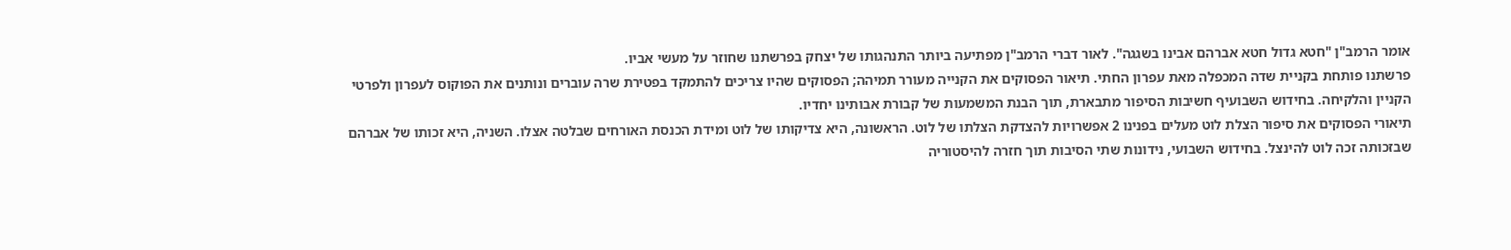אומר הרמב"ן "חטא גדול חטא אברהם אבינו בשגגה". לאור דברי הרמב"ן מפתיעה ביותר התנהגותו של יצחק בפרשתנו שחוזר על מעשי אביו.
פרשתנו פותחת בקניית שדה המכפלה מאת עפרון החתי. תיאור הפסוקים את הקנייה מעורר תמיהה; הפסוקים שהיו צריכים להתמקד בפטירת שרה עוברים ונותנים את הפוקוס לעפרון ולפרטי הקניין והלקיחה. בחידוש השבועיף חשיבות הסיפור מתבארת, תוך הבנת המשמעות של קבורת אבותינו יחדיו.
תיאורי הפסוקים את סיפור הצלת לוט מעלים בפנינו 2 אפשרויות להצדקת הצלתו של לוט. הראשונה, היא צדיקותו של לוט ומידת הכנסת האורחים שבלטה אצלו. השניה, היא זכותו של אברהם שבזכותה זכה לוט להינצל. בחידוש השבועי, נידונות שתי הסיבות תוך חזרה להיסטוריה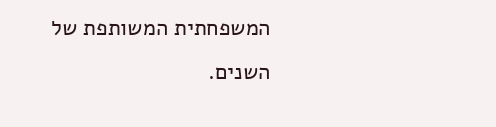המשפחתית המשותפת של השנים.